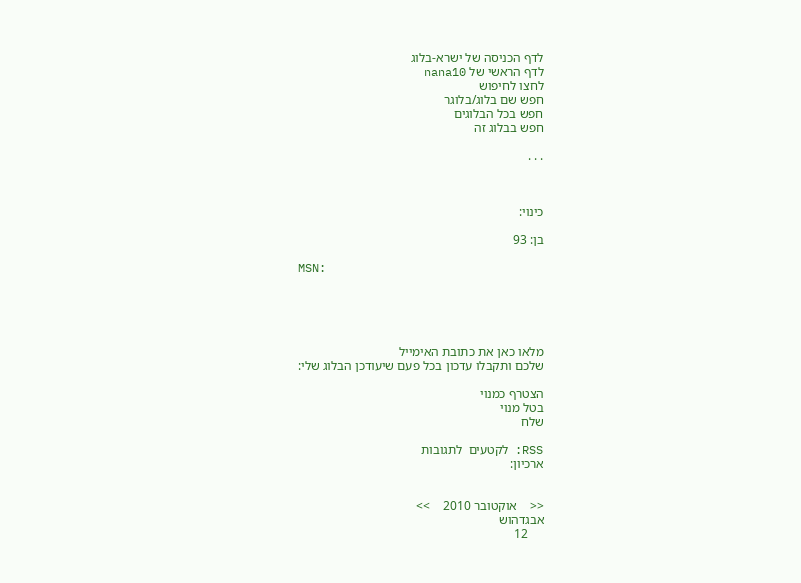לדף הכניסה של ישרא-בלוג
לדף הראשי של nana10
לחצו לחיפוש
חפש שם בלוג/בלוגר
חפש בכל הבלוגים
חפש בבלוג זה

. . .



כינוי:

בן: 93

MSN:





מלאו כאן את כתובת האימייל
שלכם ותקבלו עדכון בכל פעם שיעודכן הבלוג שלי:

הצטרף כמנוי
בטל מנוי
שלח

RSS: לקטעים  לתגובות
ארכיון:


<<    אוקטובר 2010    >>
אבגדהוש
     12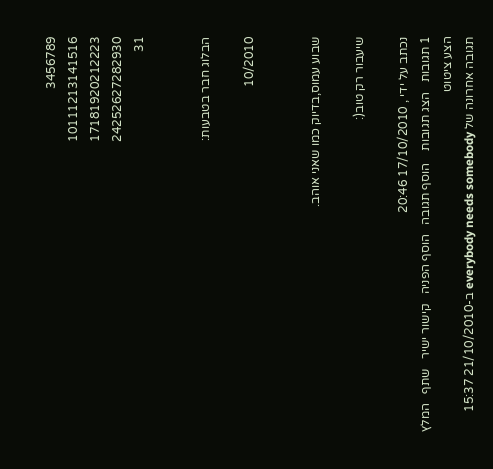3456789
10111213141516
17181920212223
24252627282930
31


הבלוג חבר בטבעות:

10/2010


שבוע עמוס,בדיוק כמו שאני אוהב.

שיעבור רק טוב(:

נכתב על ידי , 17/10/2010 20:46
1 תגובות   הצג תגובות    הוסף תגובה   הוסף הפניה   קישור ישיר   שתף   המלץ   הצע ציטוט
תגובה אחרונה של everybody needs somebody ב-21/10/2010 15:37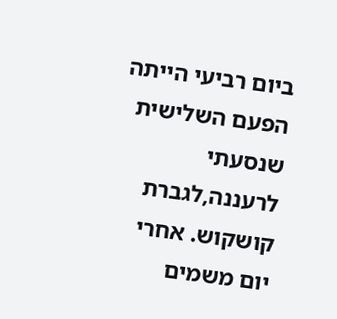ביום רביעי הייתה הפעם השלישית שנסעתי לרעננה,לגברת קושקוש. אחרי יום משמים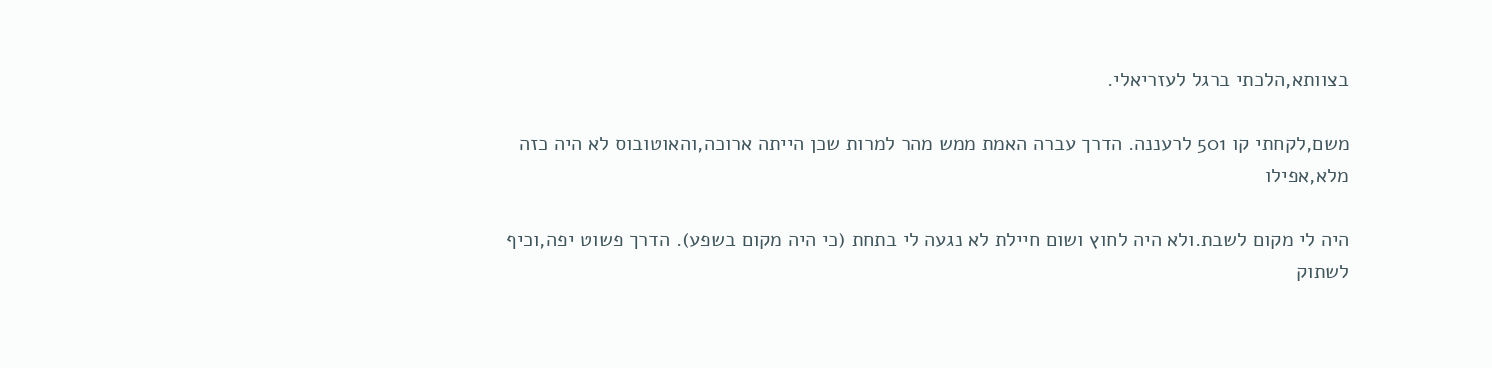בצוותא,הלכתי ברגל לעזריאלי.

משם,לקחתי קו 501 לרעננה. הדרך עברה האמת ממש מהר למרות שכן הייתה ארוכה,והאוטובוס לא היה כזה מלא,אפילו

היה לי מקום לשבת.ולא היה לחוץ ושום חיילת לא נגעה לי בתחת (כי היה מקום בשפע). הדרך פשוט יפה,וכיף לשתוק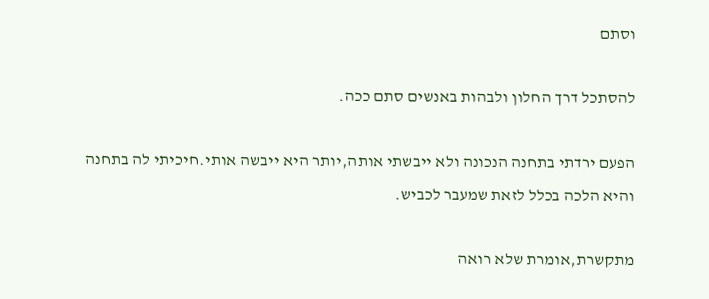וסתם

להסתכל דרך החלון ולבהות באנשים סתם ככה.

הפעם ירדתי בתחנה הנכונה ולא ייבשתי אותה,יותר היא ייבשה אותי.חיכיתי לה בתחנה והיא הלכה בכלל לזאת שמעבר לכביש.

מתקשרת,אומרת שלא רואה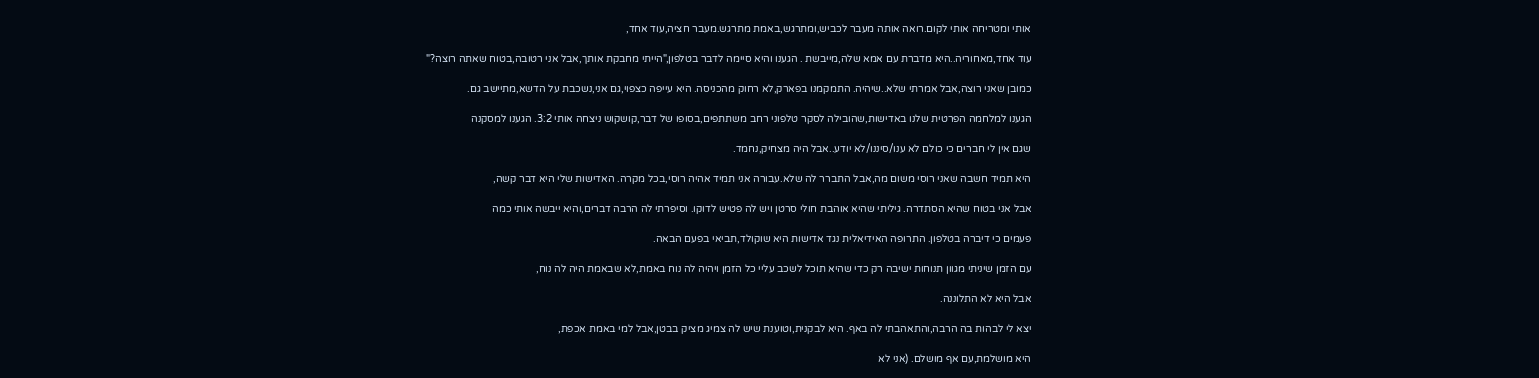אותי ומטריחה אותי לקום.רואה אותה מעבר לכביש,ומתרגש,באמת מתרגש.מעבר חציה,עוד אחד,

עוד אחד,מאחוריה..היא מדברת עם אמא שלה,מייבשת . הגענו והיא סיימה לדבר בטלפון,"הייתי מחבקת אותך,אבל אני רטובה,בטוח שאתה רוצה?"

כמובן שאני רוצה,אבל אמרתי שלא..שיהיה. התמקמנו בפארק,לא רחוק מהכניסה. היא עייפה כצפוי,גם אני,נשכבת על הדשא,מתיישב גם.

הגענו למלחמה הפרטית שלנו באדישות,שהובילה לסקר טלפוני רחב משתתפים,בסופו של דבר,קושקוש ניצחה אותי 3:2. הגענו למסקנה

שגם אין לי חברים כי כולם לא ענו/סיננו/לא יודע..אבל היה מצחיק,נחמד.

היא תמיד חשבה שאני רוסי משום מה,אבל התברר לה שלא.עבורה אני תמיד אהיה רוסי,בכל מקרה. האדישות שלי היא דבר קשה,

אבל אני בטוח שהיא הסתדרה. גיליתי שהיא אוהבת חולי סרטן ויש לה פטיש לדוקו. וסיפרתי לה הרבה דברים,והיא ייבשה אותי כמה

פעמים כי דיברה בטלפון. התרופה האידיאלית נגד אדישות היא שוקולד,תביאי בפעם הבאה.

עם הזמן שיניתי מגוון תנוחות ישיבה רק כדי שהיא תוכל לשכב עליי כל הזמן ויהיה לה נוח באמת,לא שבאמת היה לה נוח,

אבל היא לא התלוננה.

יצא לי לבהות בה הרבה,והתאהבתי לה באף. היא לבקנית,וטוענת שיש לה צמיג מציק בבטן,אבל למי באמת אכפת,

היא מושלמת,עם אף מושלם. (אני לא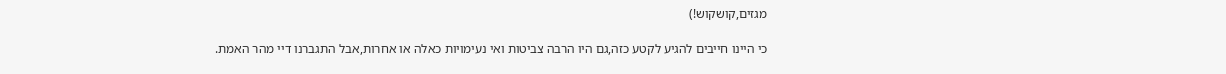מגזים,קושקוש!)

כי היינו חייבים להגיע לקטע כזה,גם היו הרבה צביטות ואי נעימויות כאלה או אחרות,אבל התגברנו דיי מהר האמת.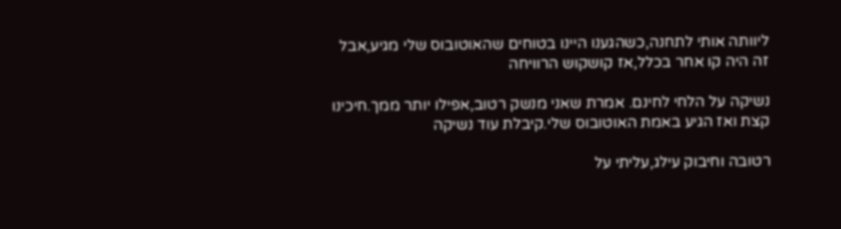ליוותה אותי לתחנה,כשהגענו היינו בטוחים שהאוטובוס שלי מגיע,אבל זה היה קו אחר בכלל,אז קושקוש הרוויחה

נשיקה על הלחי לחינם. אמרת שאני מנשק רטוב,אפילו יותר ממך.חיכינו קצת ואז הגיע באמת האוטובוס שלי.קיבלת עוד נשיקה

רטובה וחיבוק עילג,עליתי על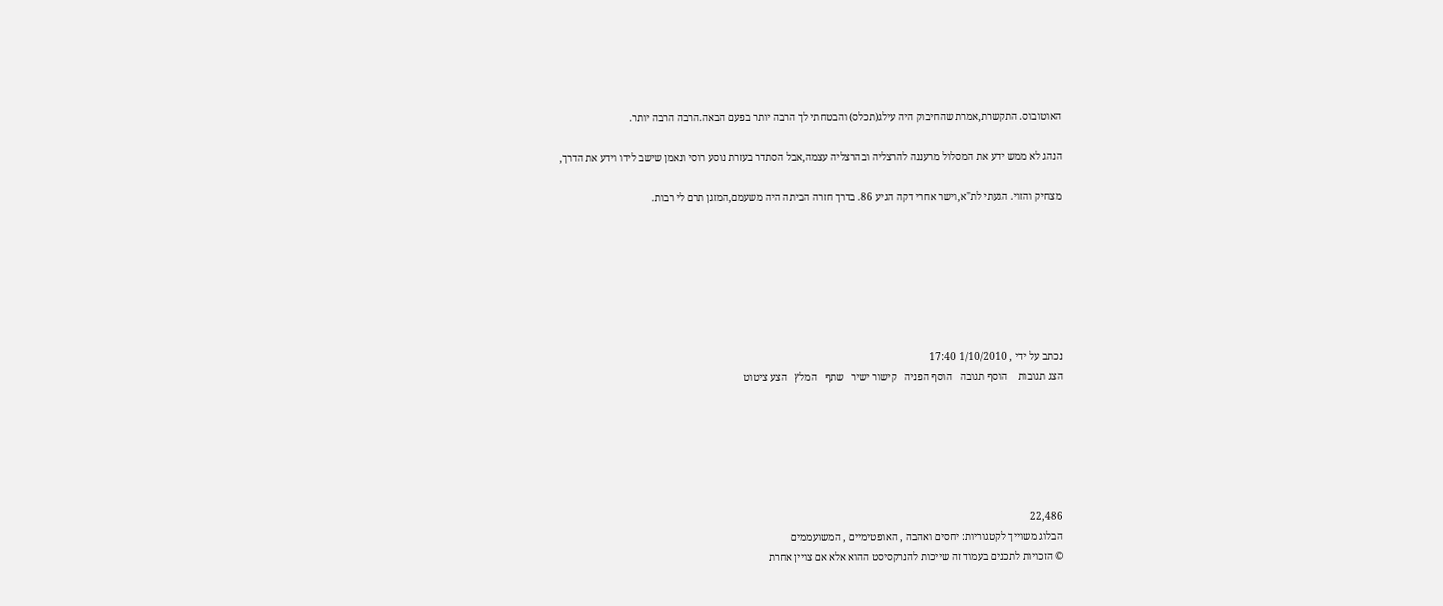האוטובוס. התקשרת,אמרת שהחיבוק היה עילג(תכלס) והבטחתי לך הרבה יותר בפעם הבאה.הרבה הרבה יותר.

הנהג לא ממש ידע את המסלול מרעננה להרצליה ובהרצליה עצמה,אבל הסתדר בעזרת נוסע רוסי ונאמן שישב לידו וידע את הדרך,

מצחיק והזוי. הגעתי לת"א,וישר אחרי דקה הגיע 86. בדרך חזרה הביתה היה משעמם,המזגן תרם לי רבות.







נכתב על ידי , 1/10/2010 17:40
הצג תגובות    הוסף תגובה   הוסף הפניה   קישור ישיר   שתף   המלץ   הצע ציטוט






22,486
הבלוג משוייך לקטגוריות: יחסים ואהבה , האופטימיים , המשועממים
© הזכויות לתכנים בעמוד זה שייכות להנרקסיסט ההוא אלא אם צויין אחרת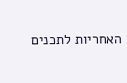האחריות לתכנים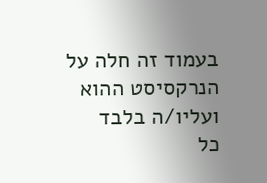בעמוד זה חלה על הנרקסיסט ההוא ועליו/ה בלבד
כל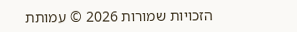הזכויות שמורות 2026 © עמותת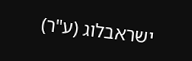ישראבלוג (ע"ר)